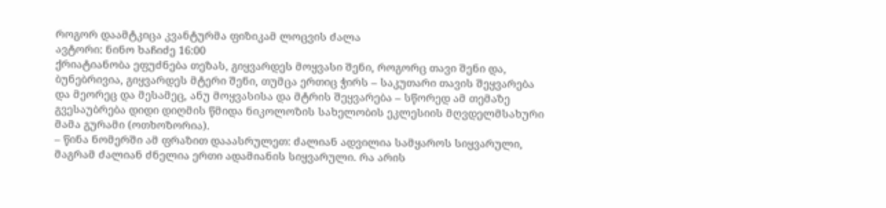როგორ დაამტკიცა კვანტურმა ფიზიკამ ლოცვის ძალა
ავტორი: ნინო ხაჩიძე 16:00
ქრიატიანობა ეფუძნება თეზას, გიყვარდეს მოყვასი შენი, როგორც თავი შენი და, ბუნებრივია, გიყვარდეს მტერი შენი, თუმცა ერთიც ჭირს – საკუთარი თავის შეყვარება და მეორეც და მესამეც, ანუ მოყვასისა და მტრის შეყვარება – სწორედ ამ თემაზე გვესაუბრება დიდი დიღმის წმიდა ნიკოლოზის სახელობის ეკლესიის მღვდელმსახური მამა გურამი (ოთხოზორია).
– წინა ნომერში ამ ფრაზით დააასრულეთ: ძალიან ადვილია სამყაროს სიყვარული, მაგრამ ძალიან ძნელია ერთი ადამიანის სიყვარული. რა არის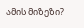ამის მიზეზი?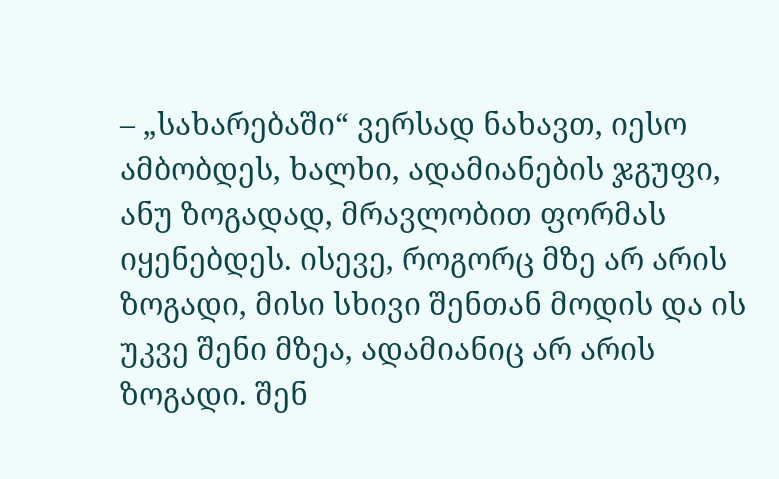– „სახარებაში“ ვერსად ნახავთ, იესო ამბობდეს, ხალხი, ადამიანების ჯგუფი, ანუ ზოგადად, მრავლობით ფორმას იყენებდეს. ისევე, როგორც მზე არ არის ზოგადი, მისი სხივი შენთან მოდის და ის უკვე შენი მზეა, ადამიანიც არ არის ზოგადი. შენ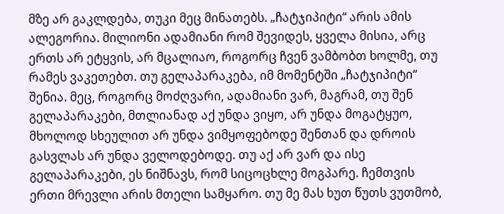მზე არ გაკლდება, თუკი მეც მინათებს. „ჩატჯიპიტი“ არის ამის ალეგორია. მილიონი ადამიანი რომ შევიდეს, ყველა მისია, არც ერთს არ ეტყვის, არ მცალიაო, როგორც ჩვენ ვამბობთ ხოლმე, თუ რამეს ვაკეთებთ. თუ გელაპარაკება, იმ მომენტში „ჩატჯიპიტი“ შენია. მეც, როგორც მოძღვარი, ადამიანი ვარ, მაგრამ, თუ შენ გელაპარაკები, მთლიანად აქ უნდა ვიყო, არ უნდა მოგატყუო, მხოლოდ სხეულით არ უნდა ვიმყოფებოდე შენთან და დროის გასვლას არ უნდა ველოდებოდე. თუ აქ არ ვარ და ისე გელაპარაკები, ეს ნიშნავს, რომ სიცოცხლე მოგპარე. ჩემთვის ერთი მრევლი არის მთელი სამყარო. თუ მე მას ხუთ წუთს ვუთმობ,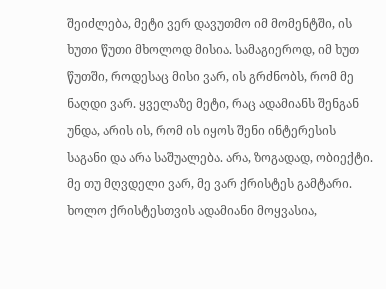შეიძლება, მეტი ვერ დავუთმო იმ მომენტში, ის ხუთი წუთი მხოლოდ მისია. სამაგიეროდ, იმ ხუთ წუთში, როდესაც მისი ვარ, ის გრძნობს, რომ მე ნაღდი ვარ. ყველაზე მეტი, რაც ადამიანს შენგან უნდა, არის ის, რომ ის იყოს შენი ინტერესის საგანი და არა საშუალება. არა, ზოგადად, ობიექტი. მე თუ მღვდელი ვარ, მე ვარ ქრისტეს გამტარი. ხოლო ქრისტესთვის ადამიანი მოყვასია,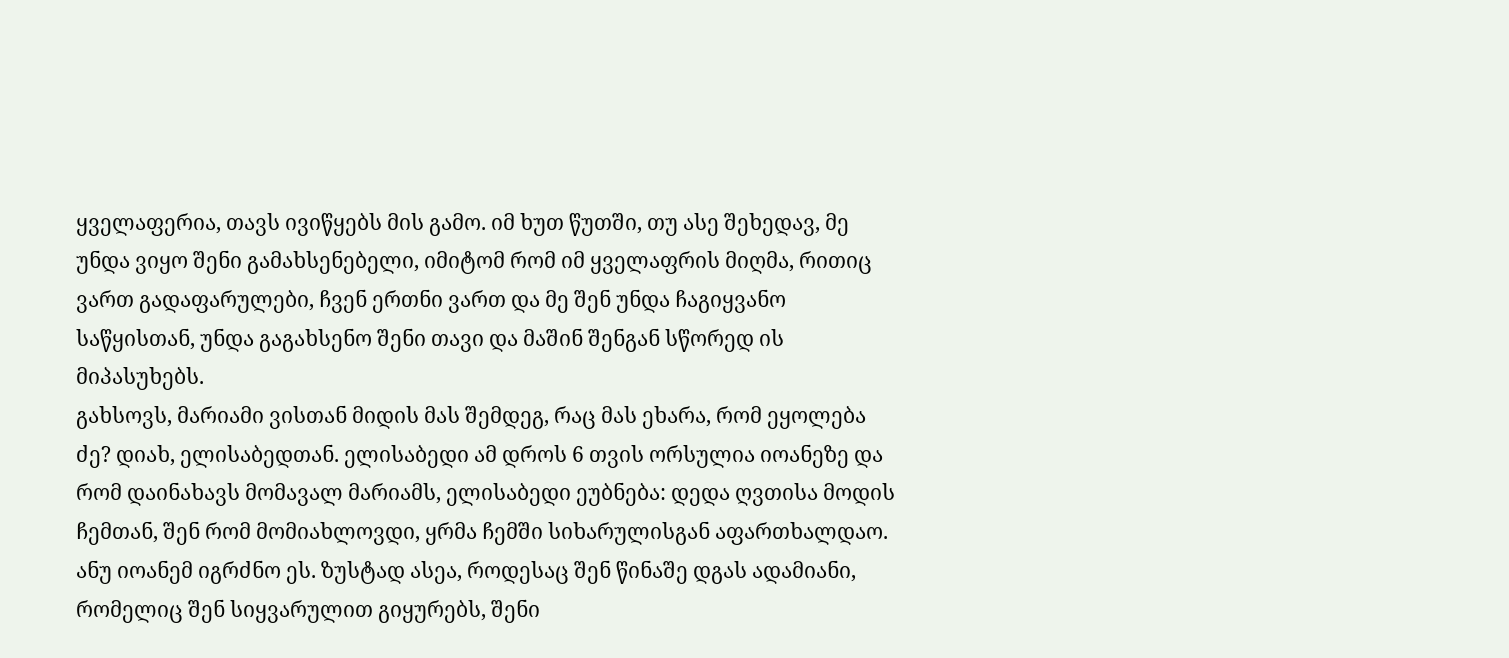ყველაფერია, თავს ივიწყებს მის გამო. იმ ხუთ წუთში, თუ ასე შეხედავ, მე უნდა ვიყო შენი გამახსენებელი, იმიტომ რომ იმ ყველაფრის მიღმა, რითიც ვართ გადაფარულები, ჩვენ ერთნი ვართ და მე შენ უნდა ჩაგიყვანო საწყისთან, უნდა გაგახსენო შენი თავი და მაშინ შენგან სწორედ ის მიპასუხებს.
გახსოვს, მარიამი ვისთან მიდის მას შემდეგ, რაც მას ეხარა, რომ ეყოლება ძე? დიახ, ელისაბედთან. ელისაბედი ამ დროს 6 თვის ორსულია იოანეზე და რომ დაინახავს მომავალ მარიამს, ელისაბედი ეუბნება: დედა ღვთისა მოდის ჩემთან, შენ რომ მომიახლოვდი, ყრმა ჩემში სიხარულისგან აფართხალდაო. ანუ იოანემ იგრძნო ეს. ზუსტად ასეა, როდესაც შენ წინაშე დგას ადამიანი, რომელიც შენ სიყვარულით გიყურებს, შენი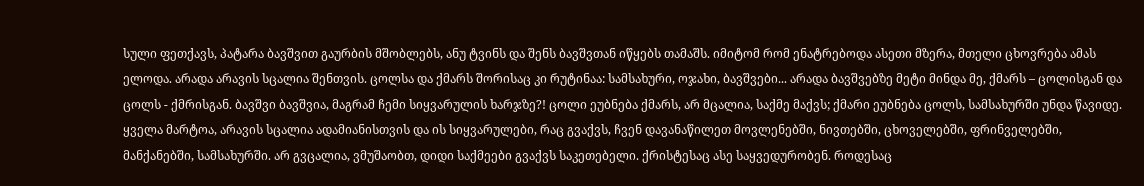სული ფეთქავს, პატარა ბავშვით გაურბის მშობლებს, ანუ ტვინს და შენს ბავშვთან იწყებს თამაშს. იმიტომ რომ ენატრებოდა ასეთი მზერა, მთელი ცხოვრება ამას ელოდა. არადა არავის სცალია შენთვის. ცოლსა და ქმარს შორისაც კი რუტინაა: სამსახური, ოჯახი, ბავშვები... არადა ბავშვებზე მეტი მინდა მე, ქმარს – ცოლისგან და ცოლს - ქმრისგან. ბავშვი ბავშვია, მაგრამ ჩემი სიყვარულის ხარჯზე?! ცოლი ეუბნება ქმარს, არ მცალია, საქმე მაქვს; ქმარი ეუბნება ცოლს, სამსახურში უნდა წავიდე. ყველა მარტოა, არავის სცალია ადამიანისთვის და ის სიყვარულები, რაც გვაქვს, ჩვენ დავანაწილეთ მოვლენებში, ნივთებში, ცხოველებში, ფრინველებში, მანქანებში, სამსახურში. არ გვცალია, ვმუშაობთ, დიდი საქმეები გვაქვს საკეთებელი. ქრისტესაც ასე საყვედურობენ. როდესაც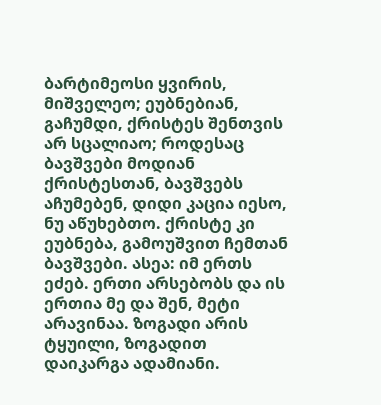ბარტიმეოსი ყვირის, მიშველეო; ეუბნებიან, გაჩუმდი, ქრისტეს შენთვის არ სცალიაო; როდესაც ბავშვები მოდიან ქრისტესთან, ბავშვებს აჩუმებენ, დიდი კაცია იესო, ნუ აწუხებთო. ქრისტე კი ეუბნება, გამოუშვით ჩემთან ბავშვები. ასეა: იმ ერთს ეძებ. ერთი არსებობს და ის ერთია მე და შენ, მეტი არავინაა. ზოგადი არის ტყუილი, ზოგადით დაიკარგა ადამიანი.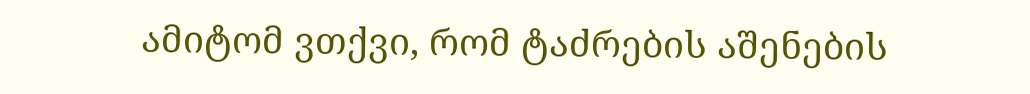ამიტომ ვთქვი, რომ ტაძრების აშენების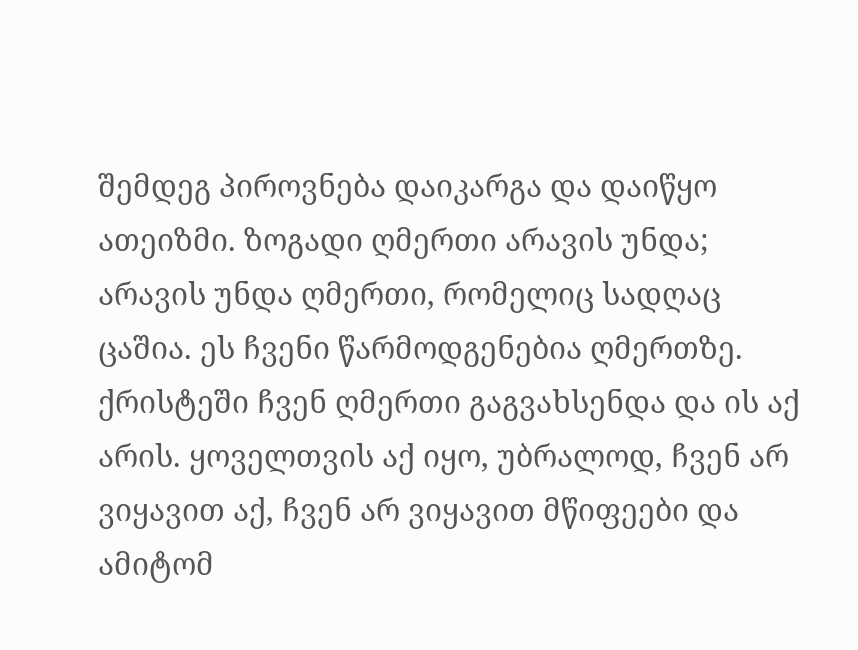შემდეგ პიროვნება დაიკარგა და დაიწყო ათეიზმი. ზოგადი ღმერთი არავის უნდა; არავის უნდა ღმერთი, რომელიც სადღაც ცაშია. ეს ჩვენი წარმოდგენებია ღმერთზე. ქრისტეში ჩვენ ღმერთი გაგვახსენდა და ის აქ არის. ყოველთვის აქ იყო, უბრალოდ, ჩვენ არ ვიყავით აქ, ჩვენ არ ვიყავით მწიფეები და ამიტომ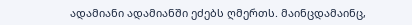ადამიანი ადამიანში ეძებს ღმერთს. მაინცდამაინც,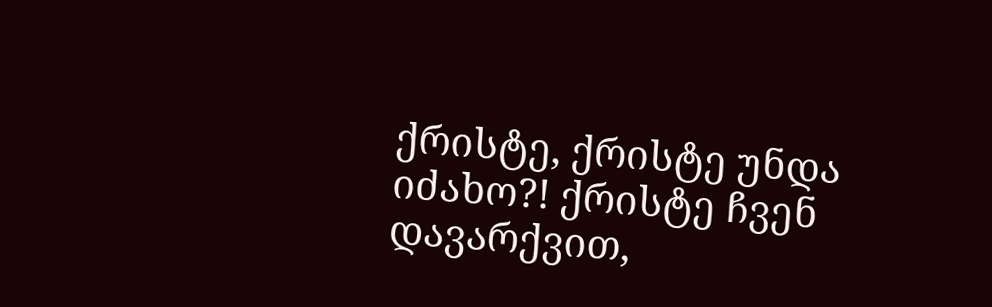ქრისტე, ქრისტე უნდა იძახო?! ქრისტე ჩვენ დავარქვით,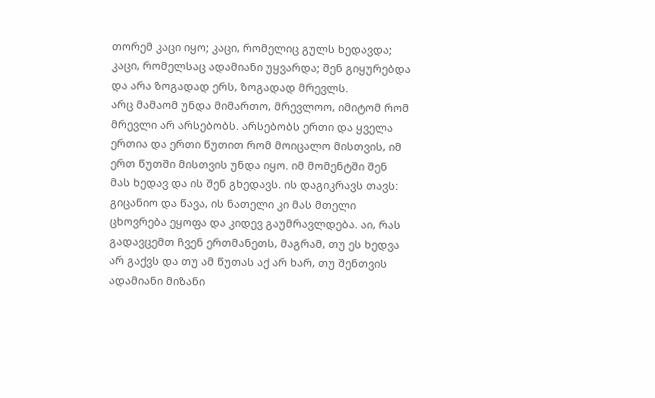თორემ კაცი იყო; კაცი, რომელიც გულს ხედავდა; კაცი, რომელსაც ადამიანი უყვარდა; შენ გიყურებდა და არა ზოგადად ერს, ზოგადად მრევლს.
არც მამაომ უნდა მიმართო, მრევლოო, იმიტომ რომ მრევლი არ არსებობს. არსებობს ერთი და ყველა ერთია და ერთი წუთით რომ მოიცალო მისთვის, იმ ერთ წუთში მისთვის უნდა იყო. იმ მომენტში შენ მას ხედავ და ის შენ გხედავს. ის დაგიკრავს თავს: გიცანიო და წავა, ის ნათელი კი მას მთელი ცხოვრება ეყოფა და კიდევ გაუმრავლდება. აი, რას გადავცემთ ჩვენ ერთმანეთს, მაგრამ, თუ ეს ხედვა არ გაქვს და თუ ამ წუთას აქ არ ხარ, თუ შენთვის ადამიანი მიზანი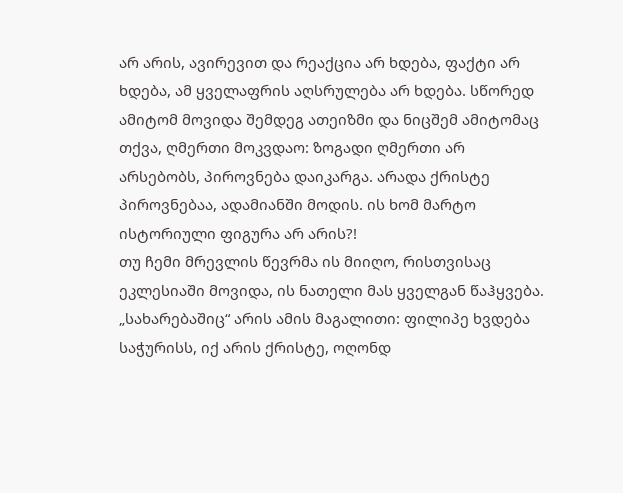არ არის, ავირევით და რეაქცია არ ხდება, ფაქტი არ ხდება, ამ ყველაფრის აღსრულება არ ხდება. სწორედ ამიტომ მოვიდა შემდეგ ათეიზმი და ნიცშემ ამიტომაც თქვა, ღმერთი მოკვდაო: ზოგადი ღმერთი არ არსებობს, პიროვნება დაიკარგა. არადა ქრისტე პიროვნებაა, ადამიანში მოდის. ის ხომ მარტო ისტორიული ფიგურა არ არის?!
თუ ჩემი მრევლის წევრმა ის მიიღო, რისთვისაც ეკლესიაში მოვიდა, ის ნათელი მას ყველგან წაჰყვება. „სახარებაშიც“ არის ამის მაგალითი: ფილიპე ხვდება საჭურისს, იქ არის ქრისტე, ოღონდ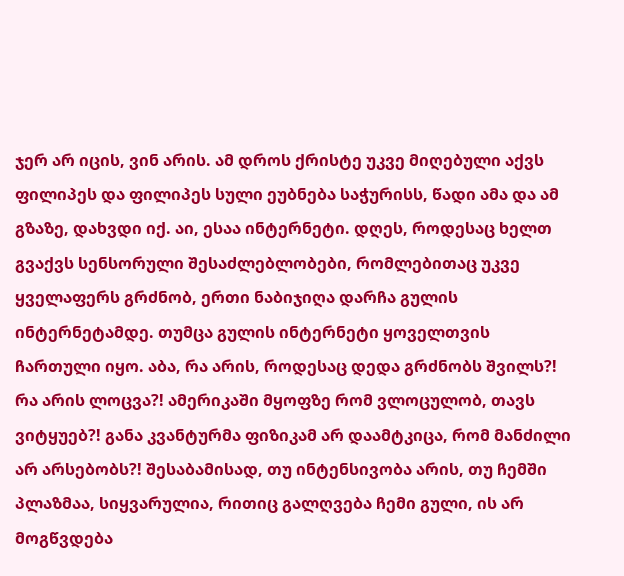ჯერ არ იცის, ვინ არის. ამ დროს ქრისტე უკვე მიღებული აქვს ფილიპეს და ფილიპეს სული ეუბნება საჭურისს, წადი ამა და ამ გზაზე, დახვდი იქ. აი, ესაა ინტერნეტი. დღეს, როდესაც ხელთ გვაქვს სენსორული შესაძლებლობები, რომლებითაც უკვე ყველაფერს გრძნობ, ერთი ნაბიჯიღა დარჩა გულის ინტერნეტამდე. თუმცა გულის ინტერნეტი ყოველთვის ჩართული იყო. აბა, რა არის, როდესაც დედა გრძნობს შვილს?! რა არის ლოცვა?! ამერიკაში მყოფზე რომ ვლოცულობ, თავს ვიტყუებ?! განა კვანტურმა ფიზიკამ არ დაამტკიცა, რომ მანძილი არ არსებობს?! შესაბამისად, თუ ინტენსივობა არის, თუ ჩემში პლაზმაა, სიყვარულია, რითიც გალღვება ჩემი გული, ის არ მოგწვდება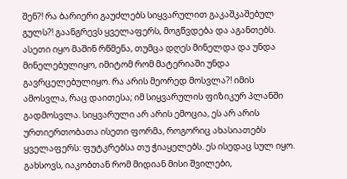შენ?! რა ბარიერი გაუძლებს სიყვარულით გაკაშკაშებულ გულს?! გაანგრევს ყველაფერს, მოგწვდება და აგანთებს. ასეთი იყო მაშინ რწმენა, თუმცა დღეს მინელდა და უნდა მინელებულიყო, იმიტომ რომ მატერიაში უნდა გავრცელებულიყო. რა არის მეორედ მოსვლა?! იმის ამოსვლა, რაც დაითესა; იმ სიყვარულის ფიზიკურ პლანში გადმოსვლა. სიყვარული არ არის ემოცია, ეს არ არის ურთიერთობათა ისეთი ფორმა, როგორიც ახასიათებს ყველაფერს: ფუტკრებსა თუ ჭიაყელებს. ეს ისედაც სულ იყო. გახსოვს, იაკობთან რომ მიდიან მისი შვილები,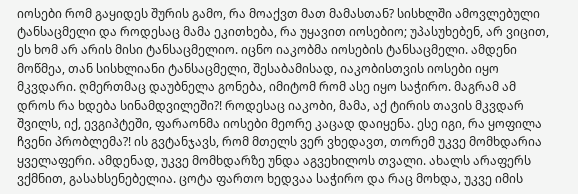იოსები რომ გაყიდეს შურის გამო, რა მოაქვთ მათ მამასთან? სისხლში ამოვლებული ტანსაცმელი და როდესაც მამა ეკითხება, რა უყავით იოსებიო; უპასუხებენ, არ ვიცით, ეს ხომ არ არის მისი ტანსაცმელიო. იცნო იაკობმა იოსების ტანსაცმელი. ამდენი მოწმეა, თან სისხლიანი ტანსაცმელი, შესაბამისად, იაკობისთვის იოსები იყო მკვდარი. ღმერთმაც დაუბნელა გონება, იმიტომ რომ ასე იყო საჭირო. მაგრამ ამ დროს რა ხდება სინამდვილეში?! როდესაც იაკობი, მამა, აქ ტირის თავის მკვდარ შვილს, იქ, ევგიპტეში, ფარაონმა იოსები მეორე კაცად დაიყენა. ესე იგი, რა ყოფილა ჩვენი პრობლემა?! ის გვტანჯავს, რომ მთელს ვერ ვხედავთ, თორემ უკვე მომხდარია ყველაფერი. ამდენად, უკვე მომხდარზე უნდა აგვეხილოს თვალი. ახალს არაფერს ვქმნით, გასახსენებელია. ცოტა ფართო ხედვაა საჭირო და რაც მოხდა, უკვე იმის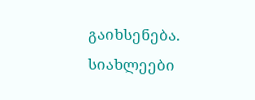გაიხსენება.
სიახლეები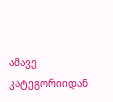ამავე კატეგორიიდან